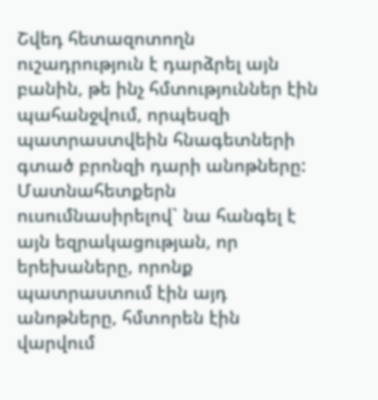Շվեդ հետազոտողն ուշադրություն է դարձրել այն բանին, թե ինչ հմտություններ էին պահանջվում, որպեսզի պատրաստվեին հնագետների գտած բրոնզի դարի անոթները:  Մատնահետքերն ուսումնասիրելով` նա հանգել է այն եզրակացության, որ երեխաները, որոնք պատրաստում էին այդ անոթները, հմտորեն էին վարվում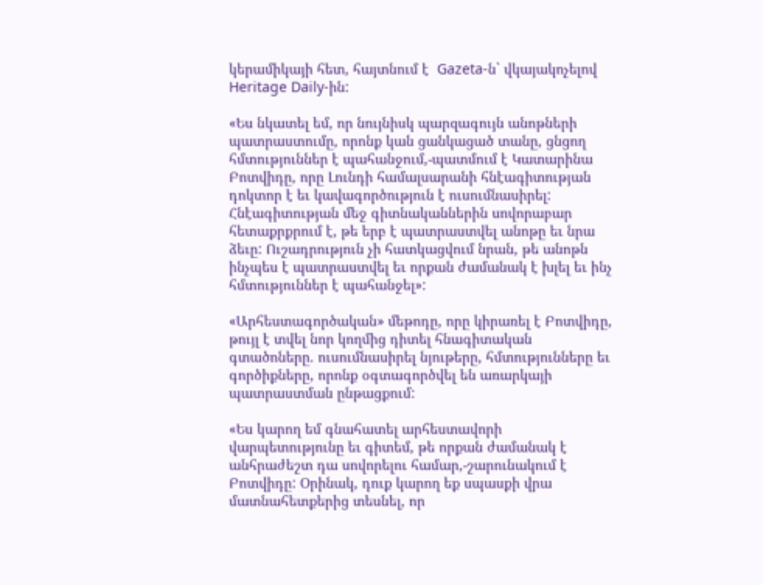կերամիկայի հետ, հայտնում է  Gazeta-ն` վկայակոչելով Heritage Daily-ին:

«Ես նկատել եմ, որ նույնիսկ պարզագույն անոթների պատրաստումը, որոնք կան ցանկացած տանը, ցնցող հմտություններ է պահանջում,-պատմում է Կատարինա Բոտվիդը, որը Լունդի համալսարանի հնէագիտության դոկտոր է եւ կավագործություն է ուսումնասիրել: Հնէագիտության մեջ գիտնականներին սովորաբար հետաքրքրում է, թե երբ է պատրաստվել անոթը եւ նրա ձեւը: Ուշադրություն չի հատկացվում նրան, թե անոթն ինչպես է պատրաստվել եւ որքան ժամանակ է խլել եւ ինչ հմտություններ է պահանջել»:

«Արհեստագործական» մեթոդը, որը կիրառել է Բոտվիդը, թույլ է տվել նոր կողմից դիտել հնագիտական գտածոները. ուսումնասիրել նյութերը, հմտությունները եւ գործիքները, որոնք օգտագործվել են առարկայի պատրաստման ընթացքում:

«Ես կարող եմ գնահատել արհեստավորի վարպետությունը եւ գիտեմ, թե որքան ժամանակ է անհրաժեշտ դա սովորելու համար,-շարունակում է Բոտվիդը: Օրինակ, դուք կարող եք սպասքի վրա մատնահետքերից տեսնել, որ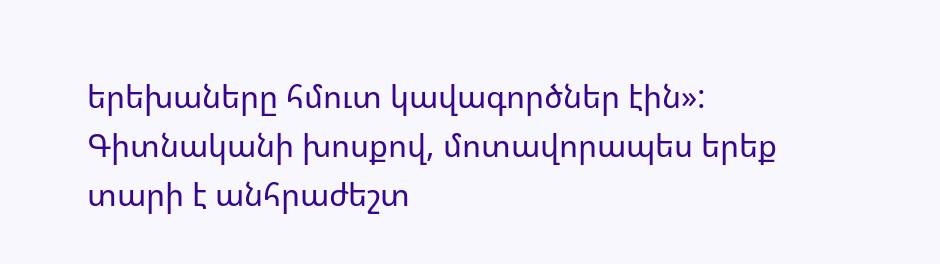երեխաները հմուտ կավագործներ էին»: Գիտնականի խոսքով, մոտավորապես երեք տարի է անհրաժեշտ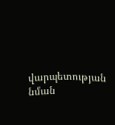վարպետության նման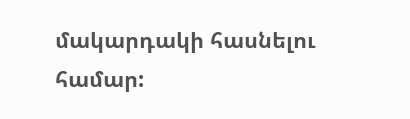մակարդակի հասնելու համար: